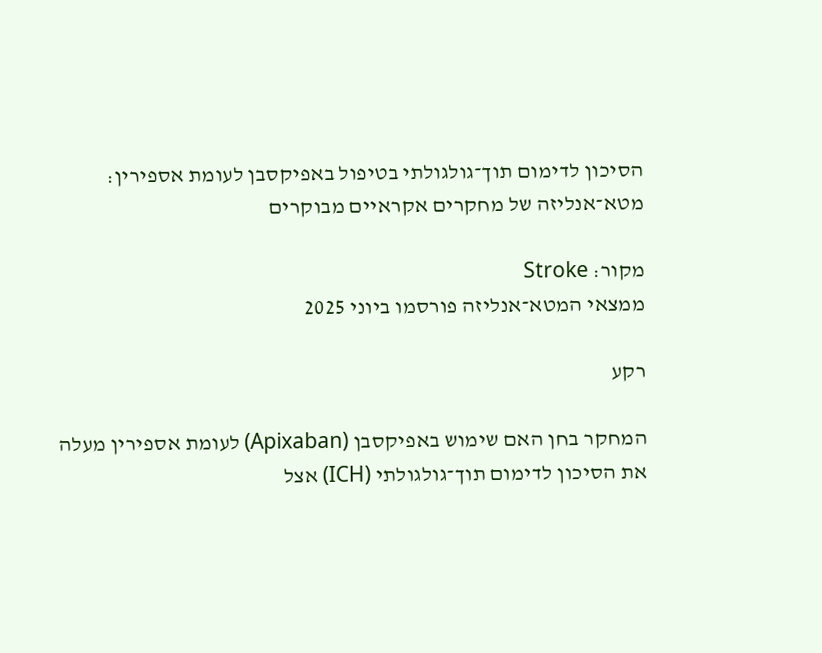הסיכון לדימום תוך־גולגולתי בטיפול באפיקסבן לעומת אספירין: מטא־אנליזה של מחקרים אקראיים מבוקרים

מקור: Stroke
ממצאי המטא־אנליזה פורסמו ביוני 2025

רקע

המחקר בחן האם שימוש באפיקסבן (Apixaban) לעומת אספירין מעלה את הסיכון לדימום תוך־גולגולתי (ICH) אצל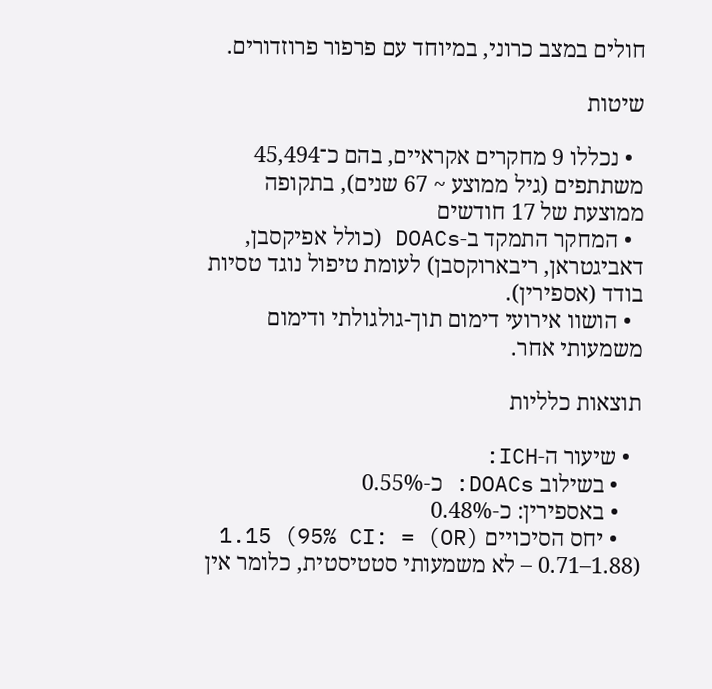חולים במצב כרוני, במיוחד עם פרפור פרוזדורים.

שיטות

  • נכללו 9 מחקרים אקראיים, בהם כ־45,494 משתתפים (גיל ממוצע ~ 67 שנים), בתקופה ממוצעת של 17 חודשים
  • המחקר התמקד ב‑DOACs (כולל אפיקסבן, דאביגטראן, ריבארוקסבן) לעומת טיפול נוגד טסיות בודד (אספירין).
  • הושוו אירועי דימום תוך-גולגולתי ודימום משמעותי אחר.

תוצאות כלליות

  • שיעור ה‑ICH:
    • בשילוב DOACs: כ‑0.55%
    • באספירין: כ‑0.48%
    • יחס הסיכויים (OR) = 1.15 (95% CI: 0.71–1.88) – לא משמעותי סטטיסטית, כלומר אין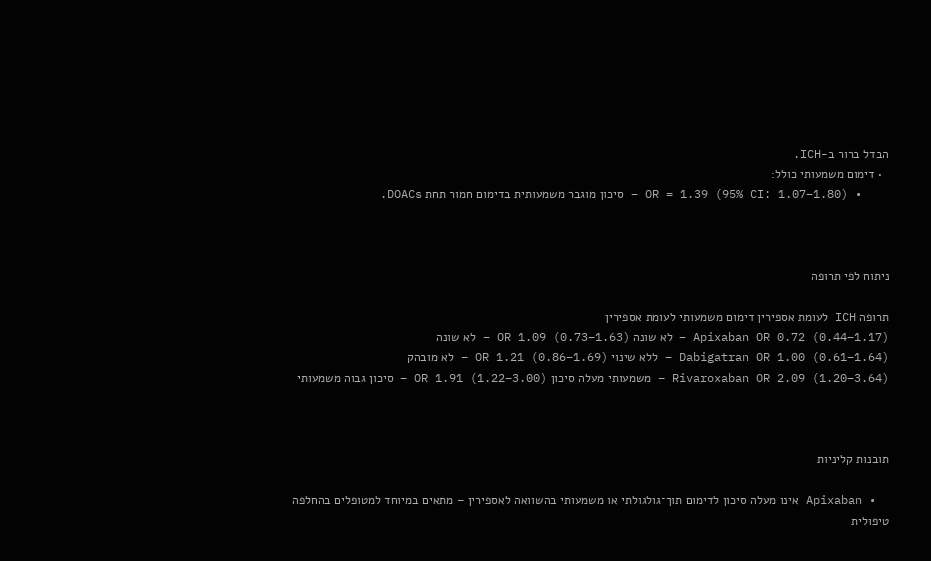הבדל ברור ב‑ICH.
  • דימום משמעותי כולל:
    • OR = 1.39 (95% CI: 1.07–1.80) – סיכון מוגבר משמעותית בדימום חמור תחת DOACs.



ניתוח לפי תרופה

תרופה ICH לעומת אספירין דימום משמעותי לעומת אספירין
Apixaban OR 0.72 (0.44–1.17) – לא שונה OR 1.09 (0.73–1.63) – לא שונה
Dabigatran OR 1.00 (0.61–1.64) – ללא שינוי OR 1.21 (0.86–1.69) – לא מובהק
Rivaroxaban OR 2.09 (1.20–3.64) – משמעותי מעלה סיכון OR 1.91 (1.22–3.00) – סיכון גבוה משמעותי



תובנות קליניות

  • Apixaban אינו מעלה סיכון לדימום תוך־גולגולתי או משמעותי בהשוואה לאספירין – מתאים במיוחד למטופלים בהחלפה טיפולית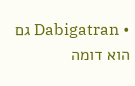• Dabigatran גם הוא דומה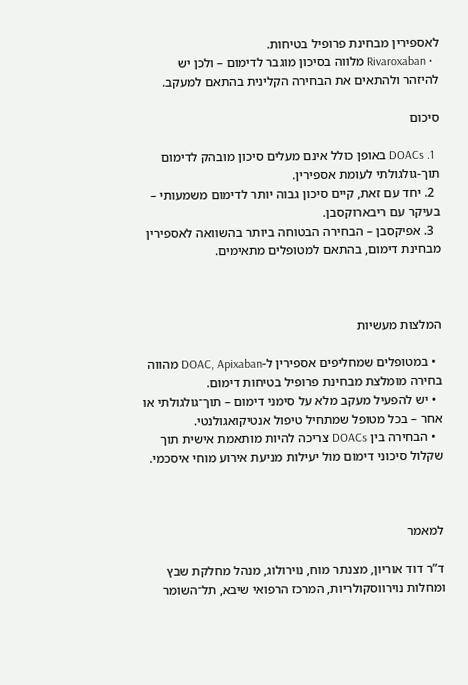לאספירין מבחינת פרופיל בטיחות.
  • Rivaroxaban מלווה בסיכון מוגבר לדימום – ולכן יש להיזהר ולהתאים את הבחירה הקלינית בהתאם למעקב.

סיכום

  1. DOACs באופן כולל אינם מעלים סיכון מובהק לדימום תוך-גולגולתי לעומת אספירין.
  2. יחד עם זאת, קיים סיכון גבוה יותר לדימום משמעותי – בעיקר עם ריבארוקסבן.
  3. אפיקסבן – הבחירה הבטוחה ביותר בהשוואה לאספירין מבחינת דימום, בהתאם למטופלים מתאימים.



המלצות מעשיות

  • במטופלים שמחליפים אספירין ל-DOAC, Apixaban מהווה בחירה מומלצת מבחינת פרופיל בטיחות דימום.
  • יש להפעיל מעקב מלא על סימני דימום – תוך־גולגולתי או אחר – בכל מטופל שמתחיל טיפול אנטיקואגולנטי.
  • הבחירה בין DOACs צריכה להיות מותאמת אישית תוך שקלול סיכוני דימום מול יעילות מניעת אירוע מוחי איסכמי.



למאמר

ד”ר דוד אוריון, מצנתר מוח, נוירולוג, מנהל מחלקת שבץ ומחלות נוירווסקולריות, המרכז הרפואי שיבא, תל־השומר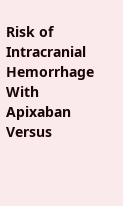Risk of Intracranial Hemorrhage With Apixaban Versus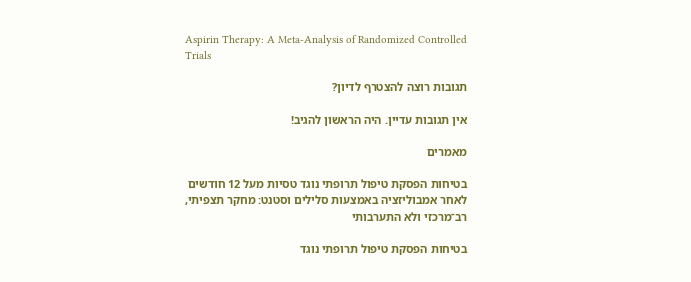Aspirin Therapy: A Meta-Analysis of Randomized Controlled Trials

תגובות רוצה להצטרף לדיון?

אין תגובות עדיין. היה הראשון להגיב!

מאמרים

בטיחות הפסקת טיפול תרופתי נוגד טסיות מעל 12 חודשים לאחר אמבוליזציה באמצעות סלילים וסטנט: מחקר תצפיתי, רב־מרכזי ולא התערבותי

בטיחות הפסקת טיפול תרופתי נוגד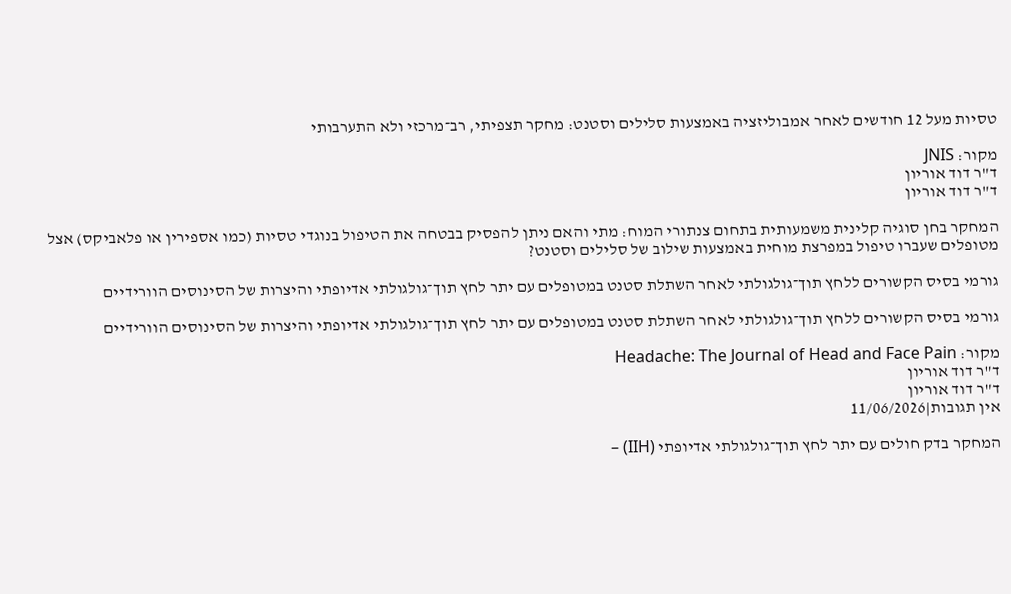טסיות מעל 12 חודשים לאחר אמבוליזציה באמצעות סלילים וסטנט: מחקר תצפיתי, רב־מרכזי ולא התערבותי

מקור: JNIS
ד"ר דוד אוריון
ד"ר דוד אוריון

המחקר בחן סוגיה קלינית משמעותית בתחום צנתורי המוח: מתי והאם ניתן להפסיק בבטחה את הטיפול בנוגדי טסיות (כמו אספירין או פלאביקס) אצל מטופלים שעברו טיפול במפרצת מוחית באמצעות שילוב של סלילים וסטנט?

גורמי בסיס הקשורים ללחץ תוך־גולגולתי לאחר השתלת סטנט במטופלים עם יתר לחץ תוך־גולגולתי אדיופתי והיצרות של הסינוסים הוורידיים

גורמי בסיס הקשורים ללחץ תוך־גולגולתי לאחר השתלת סטנט במטופלים עם יתר לחץ תוך־גולגולתי אדיופתי והיצרות של הסינוסים הוורידיים

מקור: Headache: The Journal of Head and Face Pain
ד"ר דוד אוריון
ד"ר דוד אוריון
אין תגובות|11/06/2026

המחקר בדק חולים עם יתר לחץ תוך־גולגולתי אדיופתי (IIH) –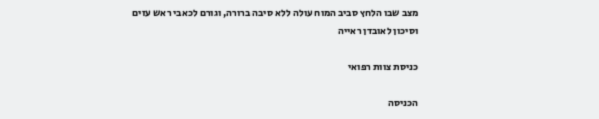מצב שבו הלחץ סביב המוח עולה ללא סיבה ברורה, וגורם לכאבי ראש עזים וסיכון לאובדן ראייה

כניסת צוות רפואי

הכניסה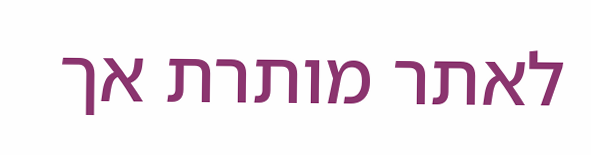לאתר מותרת אך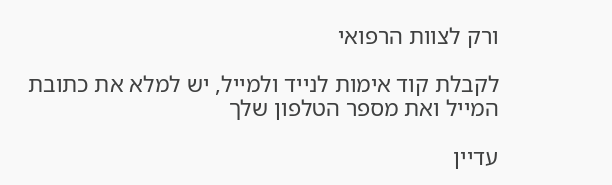ורק לצוות הרפואי

לקבלת קוד אימות לנייד ולמייל, יש למלא את כתובת המייל ואת מספר הטלפון שלך

עדיין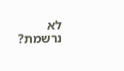לא נרשמת?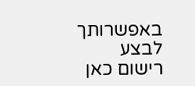באפשרותך לבצע רישום כאן